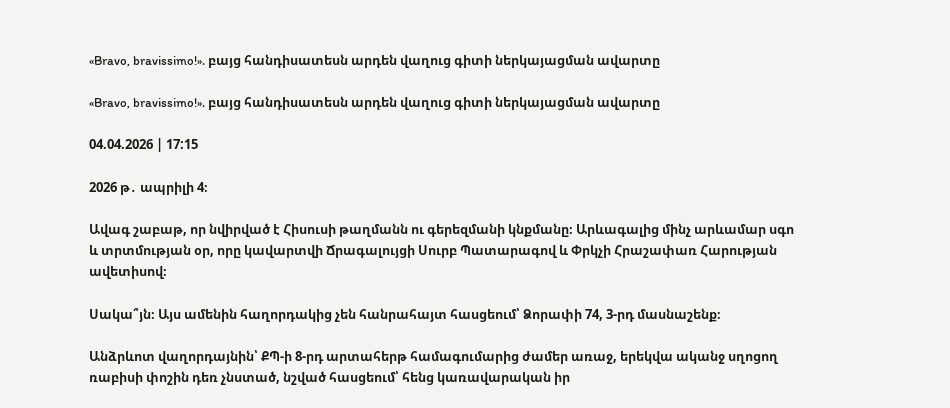«Bravo, bravissimo!». բայց հանդիսատեսն արդեն վաղուց գիտի ներկայացման ավարտը

«Bravo, bravissimo!». բայց հանդիսատեսն արդեն վաղուց գիտի ներկայացման ավարտը

04.04.2026 | 17:15

2026 թ․ ապրիլի 4։

Ավագ շաբաթ, որ նվիրված է Հիսուսի թաղմանն ու գերեզմանի կնքմանը։ Արևագալից մինչ արևամար սգո և տրտմության օր, որը կավարտվի Ճրագալույցի Սուրբ Պատարագով և Փրկչի Հրաշափառ Հարության ավետիսով։

Սակա՞յն։ Այս ամենին հաղորդակից չեն հանրահայտ հասցեում՝ Ձորափի 74, 3-րդ մասնաշենք։

Անձրևոտ վաղորդայնին՝ ՔՊ-ի 8-րդ արտահերթ համագումարից ժամեր առաջ, երեկվա ականջ սղոցող ռաբիսի փոշին դեռ չնստած, նշված հասցեում՝ հենց կառավարական իր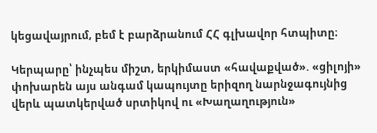կեցավայրում, բեմ է բարձրանում ՀՀ գլխավոր հտպիտը։

Կերպարը՝ ինչպես միշտ, երկիմաստ «հավաքված». «ցիլոյի» փոխարեն այս անգամ կապույտը երիզող նարնջագույնից վերև պատկերված սրտիկով ու «Խաղաղություն»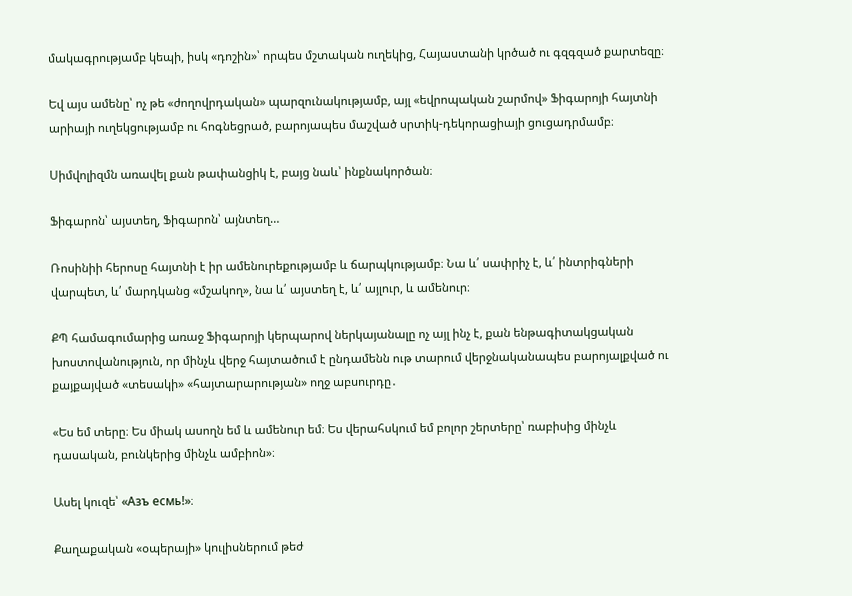մակագրությամբ կեպի, իսկ «դոշին»՝ որպես մշտական ուղեկից, Հայաստանի կրծած ու գզգզած քարտեզը։

Եվ այս ամենը՝ ոչ թե «ժողովրդական» պարզունակությամբ, այլ «եվրոպական շարմով» Ֆիգարոյի հայտնի արիայի ուղեկցությամբ ու հոգնեցրած, բարոյապես մաշված սրտիկ-դեկորացիայի ցուցադրմամբ։

Սիմվոլիզմն առավել քան թափանցիկ է, բայց նաև՝ ինքնակործան։

Ֆիգարոն՝ այստեղ, Ֆիգարոն՝ այնտեղ…

Ռոսինիի հերոսը հայտնի է իր ամենուրեքությամբ և ճարպկությամբ։ Նա և՛ սափրիչ է, և՛ ինտրիգների վարպետ, և՛ մարդկանց «մշակող», նա և՛ այստեղ է, և՛ այլուր, և ամենուր։

ՔՊ համագումարից առաջ Ֆիգարոյի կերպարով ներկայանալը ոչ այլ ինչ է, քան ենթագիտակցական խոստովանություն, որ մինչև վերջ հայտածում է ընդամենն ութ տարում վերջնականապես բարոյալքված ու քայքայված «տեսակի» «հայտարարության» ողջ աբսուրդը․

«Ես եմ տերը։ Ես միակ ասողն եմ և ամենուր եմ։ Ես վերահսկում եմ բոլոր շերտերը՝ ռաբիսից մինչև դասական, բունկերից մինչև ամբիոն»։

Ասել կուզե՝ «Азъ есмь!»։

Քաղաքական «օպերայի» կուլիսներում թեժ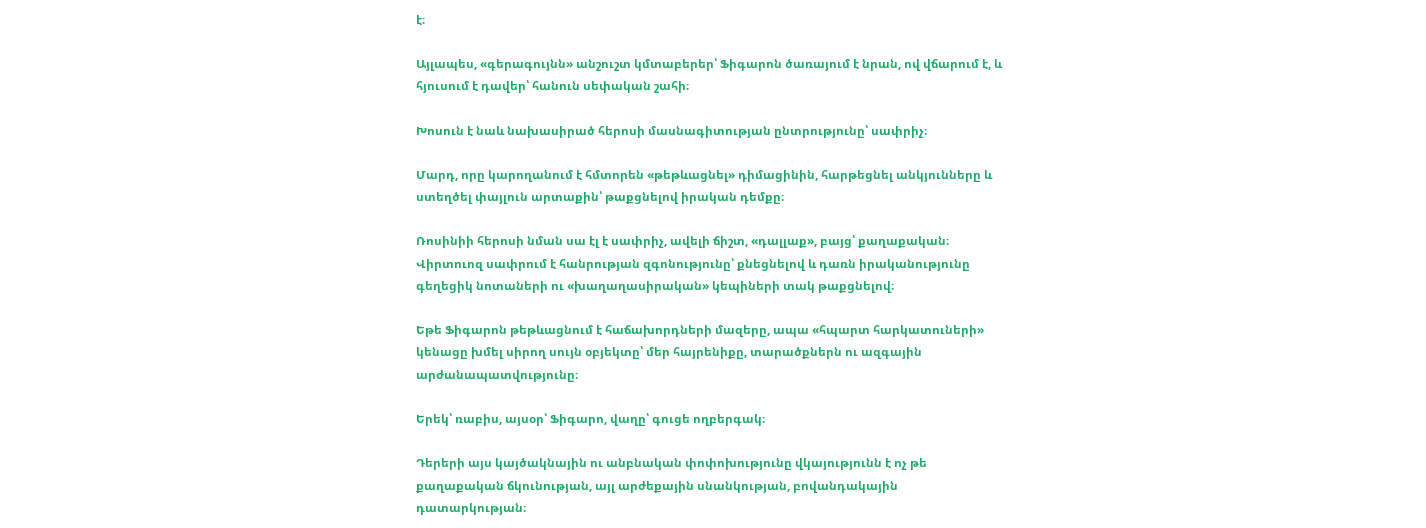է։

Այլապես, «գերագույնն» անշուշտ կմտաբերեր՝ Ֆիգարոն ծառայում է նրան, ով վճարում է, և հյուսում է դավեր՝ հանուն սեփական շահի։

Խոսուն է նաև նախասիրած հերոսի մասնագիտության ընտրությունը՝ սափրիչ։

Մարդ, որը կարողանում է հմտորեն «թեթևացնել» դիմացինին, հարթեցնել անկյունները և ստեղծել փայլուն արտաքին՝ թաքցնելով իրական դեմքը։

Ռոսինիի հերոսի նման սա էլ է սափրիչ, ավելի ճիշտ, «դալլաք», բայց՝ քաղաքական։ Վիրտուոզ սափրում է հանրության զգոնությունը՝ քնեցնելով և դառն իրականությունը գեղեցիկ նոտաների ու «խաղաղասիրական» կեպիների տակ թաքցնելով։

Եթե Ֆիգարոն թեթևացնում է հաճախորդների մազերը, ապա «հպարտ հարկատուների» կենացը խմել սիրող սույն օբյեկտը՝ մեր հայրենիքը, տարածքներն ու ազգային արժանապատվությունը։

Երեկ՝ ռաբիս, այսօր՝ Ֆիգարո, վաղը՝ գուցե ողբերգակ։

Դերերի այս կայծակնային ու անբնական փոփոխությունը վկայությունն է ոչ թե քաղաքական ճկունության, այլ արժեքային սնանկության, բովանդակային դատարկության։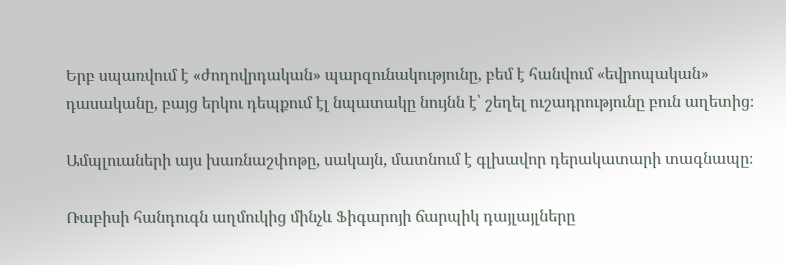Երբ սպառվում է «ժողովրդական» պարզունակությունը, բեմ է հանվում «եվրոպական» դասականը, բայց երկու դեպքում էլ նպատակը նույնն է՝ շեղել ուշադրությունը բուն աղետից։

Ամպլուաների այս խառնաշփոթը, սակայն, մատնում է գլխավոր դերակատարի տագնապը։

Ռաբիսի հանդուգն աղմուկից մինչև Ֆիգարոյի ճարպիկ դայլայլները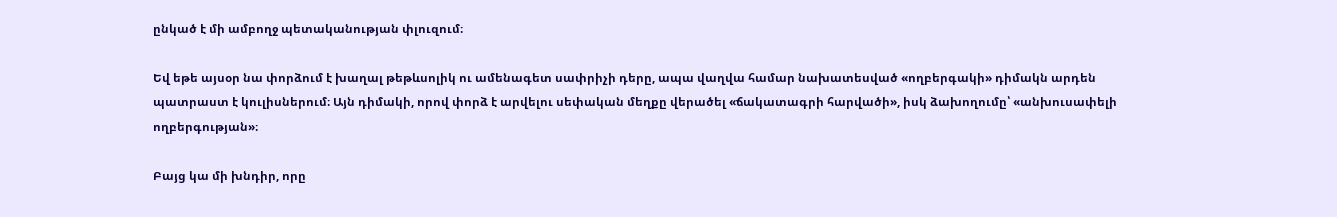ընկած է մի ամբողջ պետականության փլուզում։

Եվ եթե այսօր նա փորձում է խաղալ թեթևսոլիկ ու ամենագետ սափրիչի դերը, ապա վաղվա համար նախատեսված «ողբերգակի» դիմակն արդեն պատրաստ է կուլիսներում։ Այն դիմակի, որով փորձ է արվելու սեփական մեղքը վերածել «ճակատագրի հարվածի», իսկ ձախողումը՝ «անխուսափելի ողբերգության»։

Բայց կա մի խնդիր, որը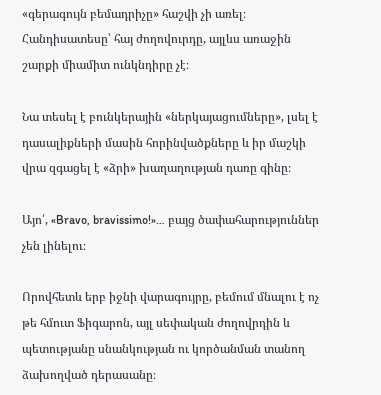«գերագույն բեմադրիչը» հաշվի չի առել։ Հանդիսատեսը՝ հայ ժողովուրդը, այլևս առաջին շարքի միամիտ ունկնդիրը չէ։

Նա տեսել է բունկերային «ներկայացումները», լսել է դասալիքների մասին հորինվածքները և իր մաշկի վրա զգացել է «ձրի» խաղաղության դառը գինը։

Այո՛, «Bravo, bravissimo!»… բայց ծափահարություններ չեն լինելու։

Որովհետև երբ իջնի վարագույրը, բեմում մնալու է ոչ թե հմուտ Ֆիգարոն, այլ սեփական ժողովրդին և պետությանը սնանկության ու կործանման տանող ձախողված դերասանը։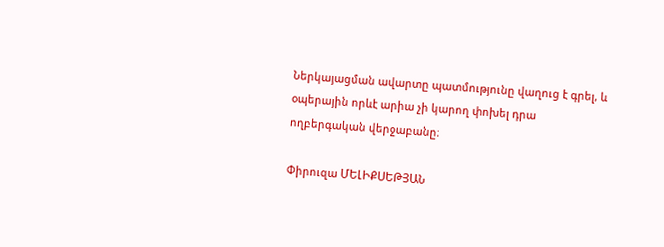Ներկայացման ավարտը պատմությունը վաղուց է գրել, և օպերային որևէ արիա չի կարող փոխել դրա ողբերգական վերջաբանը։

Փիրուզա ՄԵԼԻՔՍԵԹՅԱՆ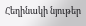Հեղինակի նյութեր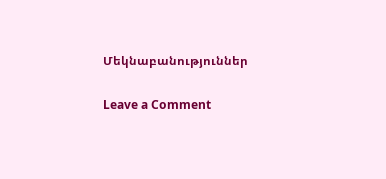Մեկնաբանություններ

Leave a Comment